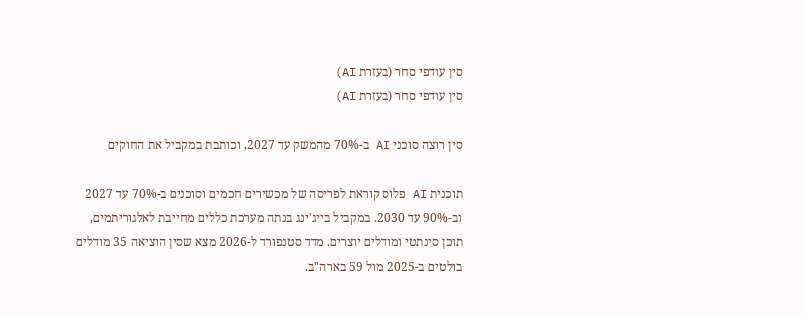סין עודפי סחר (בעזרת AI)
סין עודפי סחר (בעזרת AI)

סין רוצה סוכני AI ב-70% מהמשק עד 2027, וכותבת במקביל את החוקים

תוכנית AI פלוס קוראת לפריסה של מכשירים חכמים וסוכנים ב-70% עד 2027 וב-90% עד 2030. במקביל בייג'ינג בנתה מערכת כללים מחייבת לאלגוריתמים, תוכן סינתטי ומודלים יוצרים. מדד סטנפורד ל-2026 מצא שסין הוציאה 35 מודלים בולטים ב-2025 מול 59 בארה"ב.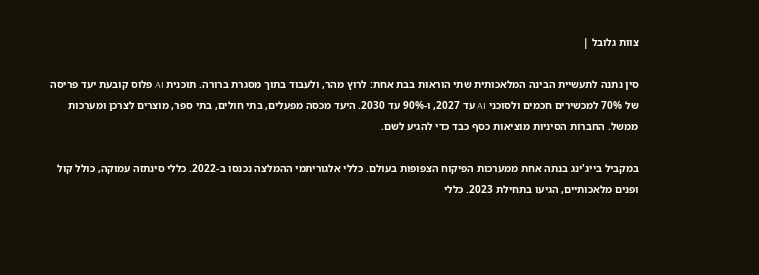צוות גלובל |

סין נתנה לתעשיית הבינה המלאכותית שתי הוראות בבת אחת: לרוץ מהר, ולעבוד בתוך מסגרת ברורה. תוכנית AI פלוס קובעת יעד פריסה של 70% למכשירים חכמים ולסוכני AI עד 2027, ו-90% עד 2030. היעד מכסה מפעלים, בתי חולים, בתי ספר, מוצרים לצרכן ומערכות ממשל. החברות הסיניות מוציאות כסף כבד כדי להגיע לשם.

במקביל בייג'ינג בנתה אחת ממערכות הפיקוח הצפופות בעולם. כללי אלגוריתמי ההמלצה נכנסו ב-2022. כללי סינתזה עמוקה, כולל קול ופנים מלאכותיים, הגיעו בתחילת 2023. כללי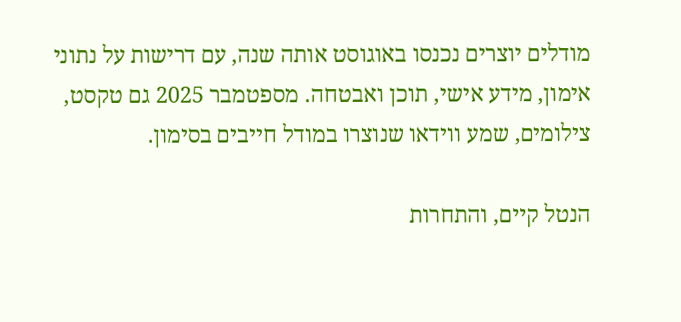מודלים יוצרים נכנסו באוגוסט אותה שנה, עם דרישות על נתוני אימון, מידע אישי, תוכן ואבטחה. מספטמבר 2025 גם טקסט, צילומים, שמע ווידאו שנוצרו במודל חייבים בסימון.

הנטל קיים, והתחרות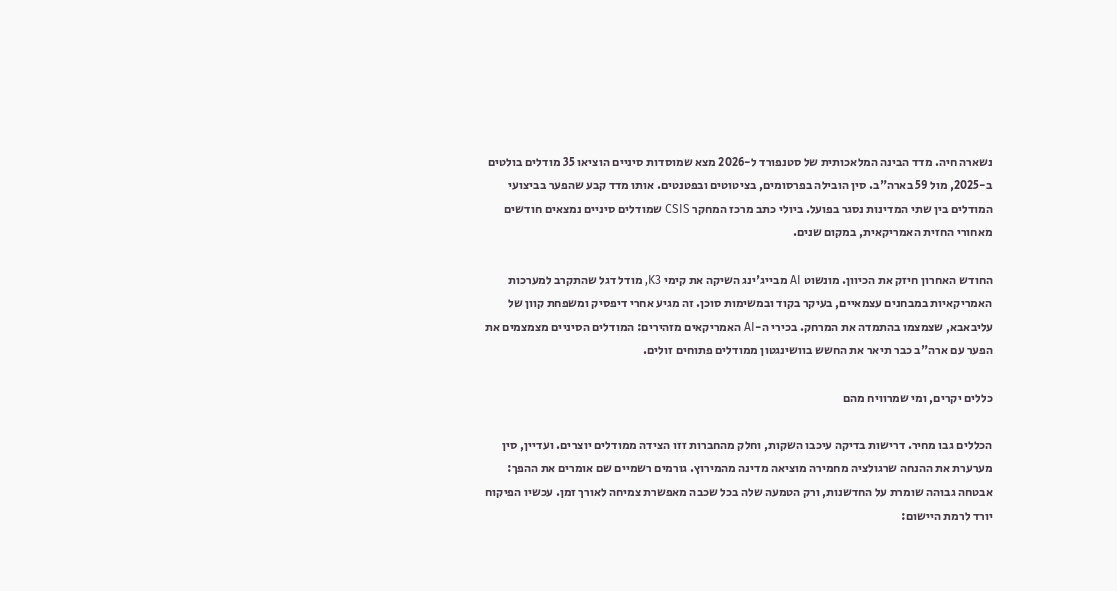נשארה חיה. מדד הבינה המלאכותית של סטנפורד ל-2026 מצא שמוסדות סיניים הוציאו 35 מודלים בולטים ב-2025, מול 59 בארה"ב. סין הובילה בפרסומים, בציטוטים ובפטנטים. אותו מדד קבע שהפער בביצועי המודלים בין שתי המדינות נסגר בפועל. ביולי כתב מרכז המחקר CSIS שמודלים סיניים נמצאים חודשים מאחורי החזית האמריקאית, במקום שנים.

החודש האחרון חיזק את הכיוון. מונשוט AI מבייג'ינג השיקה את קימי K3, מודל דגל שהתקרב למערכות האמריקאיות במבחנים עצמאיים, בעיקר בקוד ובמשימות סוכן. זה מגיע אחרי דיפסיק ומשפחת קוון של עליבאבא, שצמצמו בהתמדה את המרחק. בכירי ה-AI האמריקאים מזהירים: המודלים הסיניים מצמצמים את הפער עם ארה"ב כבר תיאר את החשש בוושינגטון ממודלים פתוחים זולים.

כללים יקרים, ומי שמרוויח מהם

הכללים גבו מחיר. דרישות בדיקה עיכבו השקות, וחלק מהחברות זזו הצידה ממודלים יוצרים. ועדיין, סין מערערת את ההנחה שרגולציה מחמירה מוציאה מדינה מהמירוץ. גורמים רשמיים שם אומרים את ההפך: אבטחה גבוהה שומרת על החדשנות, ורק הטמעה שלה בכל שכבה מאפשרת צמיחה לאורך זמן. עכשיו הפיקוח יורד לרמת היישום: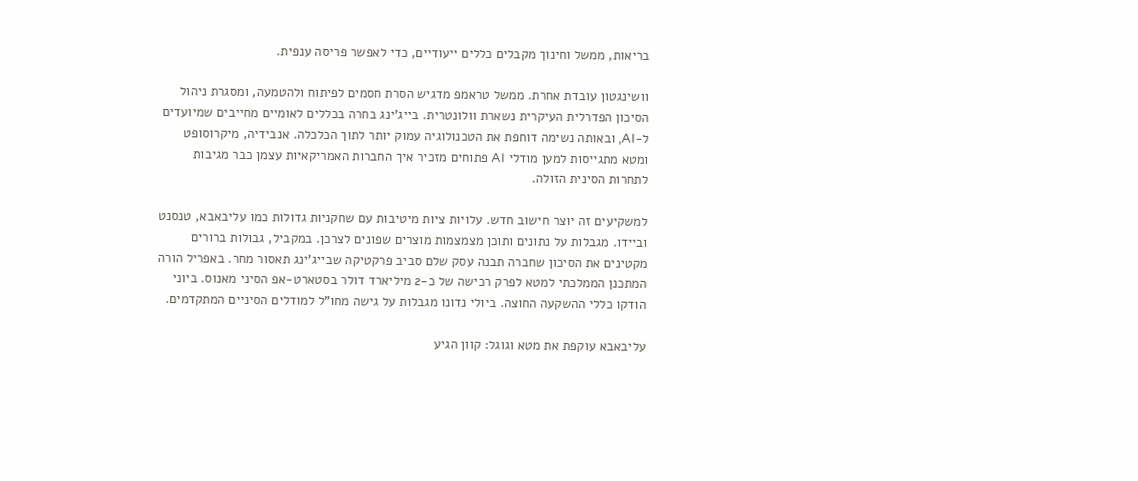בריאות, ממשל וחינוך מקבלים כללים ייעודיים, כדי לאפשר פריסה ענפית.

וושינגטון עובדת אחרת. ממשל טראמפ מדגיש הסרת חסמים לפיתוח ולהטמעה, ומסגרת ניהול הסיכון הפדרלית העיקרית נשארת וולונטרית. בייג'ינג בחרה בכללים לאומיים מחייבים שמיועדים ל-AI, ובאותה נשימה דוחפת את הטכנולוגיה עמוק יותר לתוך הכלכלה. אנבידיה, מיקרוסופט ומטא מתגייסות למען מודלי AI פתוחים מזכיר איך החברות האמריקאיות עצמן כבר מגיבות לתחרות הסינית הזולה.

למשקיעים זה יוצר חישוב חדש. עלויות ציות מיטיבות עם שחקניות גדולות כמו עליבאבא, טנסנט וביידו. מגבלות על נתונים ותוכן מצמצמות מוצרים שפונים לצרכן. במקביל, גבולות ברורים מקטינים את הסיכון שחברה תבנה עסק שלם סביב פרקטיקה שבייג'ינג תאסור מחר. באפריל הורה המתכנן הממלכתי למטא לפרק רכישה של כ-2 מיליארד דולר בסטארט-אפ הסיני מאנוס. ביוני הודקו כללי ההשקעה החוצה. ביולי נדונו מגבלות על גישה מחו"ל למודלים הסיניים המתקדמים.

עליבאבא עוקפת את מטא וגוגל: קוון הגיע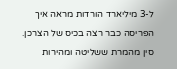ל-3 מיליארד הורדות מראה איך הפריסה כבר רצה בכיס של הצרכן. סין מהמרת ששליטה ומהירות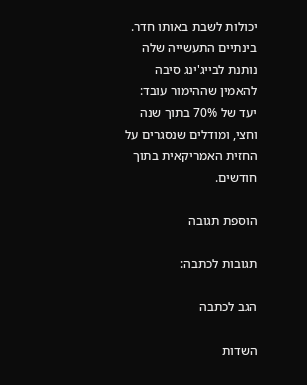יכולות לשבת באותו חדר. בינתיים התעשייה שלה נותנת לבייג'ינג סיבה להאמין שההימור עובד: יעד של 70% בתוך שנה וחצי, ומודלים שנסגרים על החזית האמריקאית בתוך חודשים.

הוספת תגובה

תגובות לכתבה:

הגב לכתבה

השדות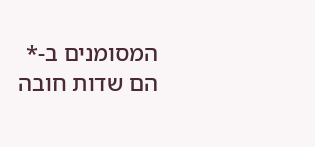המסומנים ב-* הם שדות חובה